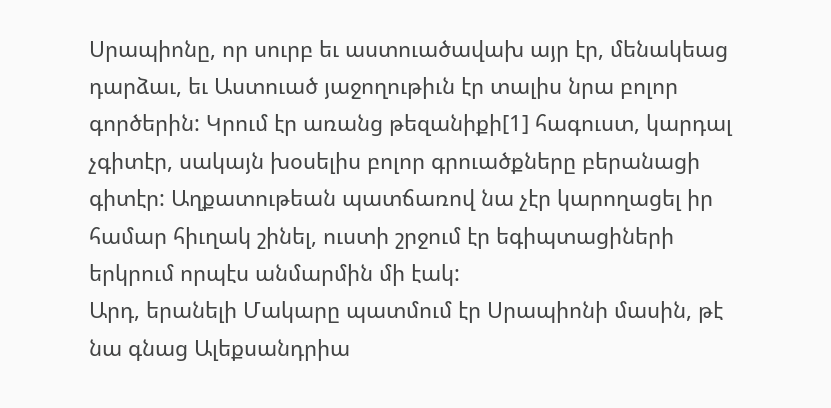Սրապիոնը, որ սուրբ եւ աստուածավախ այր էր, մենակեաց դարձաւ, եւ Աստուած յաջողութիւն էր տալիս նրա բոլոր գործերին: Կրում էր առանց թեզանիքի[1] հագուստ, կարդալ չգիտէր, սակայն խօսելիս բոլոր գրուածքները բերանացի գիտէր: Աղքատութեան պատճառով նա չէր կարողացել իր համար հիւղակ շինել, ուստի շրջում էր եգիպտացիների երկրում որպէս անմարմին մի էակ:
Արդ, երանելի Մակարը պատմում էր Սրապիոնի մասին, թէ նա գնաց Ալեքսանդրիա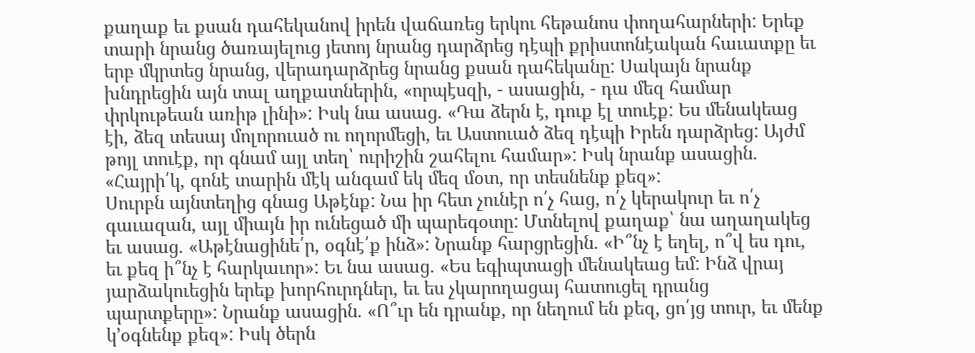քաղաք եւ քսան դահեկանով իրեն վաճառեց երկու հեթանոս փողահարների: Երեք տարի նրանց ծառայելուց յետոյ նրանց դարձրեց դէպի քրիստոնէական հաւատքը եւ երբ մկրտեց նրանց, վերադարձրեց նրանց քսան դահեկանը: Սակայն նրանք խնդրեցին այն տալ աղքատներին, «որպէսզի, - ասացին, - դա մեզ համար փրկութեան առիթ լինի»: Իսկ նա ասաց. «Դա ձերն է, դուք էլ տուէք: Ես մենակեաց էի, ձեզ տեսայ մոլորուած ու ողորմեցի, եւ Աստուած ձեզ դէպի Իրեն դարձրեց: Այժմ թոյլ տուէք, որ գնամ այլ տեղ՝ ուրիշին շահելու համար»: Իսկ նրանք ասացին. «Հայրի՛կ, գոնէ տարին մէկ անգամ եկ մեզ մօտ, որ տեսնենք քեզ»:
Սուրբն այնտեղից գնաց Աթէնք: Նա իր հետ չունէր ո՛չ հաց, ո՛չ կերակուր եւ ո՛չ գաւազան, այլ միայն իր ունեցած մի պարեգօտը: Մտնելով քաղաք՝ նա աղաղակեց եւ ասաց. «Աթէնացինե՛ր, օգնէ՛ք ինձ»: Նրանք հարցրեցին. «Ի՞նչ է եղել, ո՞վ ես դու, եւ քեզ ի՞նչ է հարկաւոր»: Եւ նա ասաց. «Ես եգիպտացի մենակեաց եմ: Ինձ վրայ յարձակուեցին երեք խորհուրդներ, եւ ես չկարողացայ հատուցել դրանց պարտքերը»: Նրանք ասացին. «Ո՞ւր են դրանք, որ նեղում են քեզ, ցո՛յց տուր, եւ մենք կ՚օգնենք քեզ»: Իսկ ծերն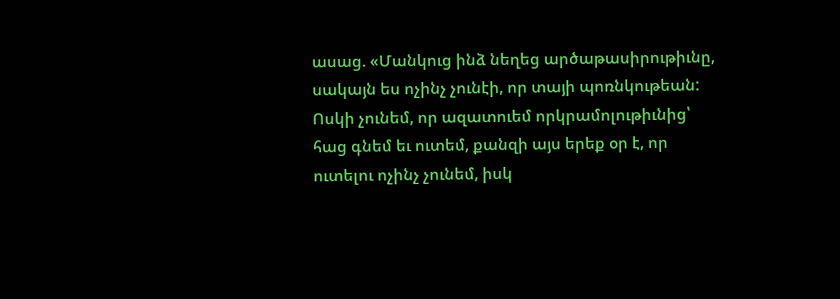ասաց. «Մանկուց ինձ նեղեց արծաթասիրութիւնը, սակայն ես ոչինչ չունէի, որ տայի պոռնկութեան: Ոսկի չունեմ, որ ազատուեմ որկրամոլութիւնից՝ հաց գնեմ եւ ուտեմ, քանզի այս երեք օր է, որ ուտելու ոչինչ չունեմ, իսկ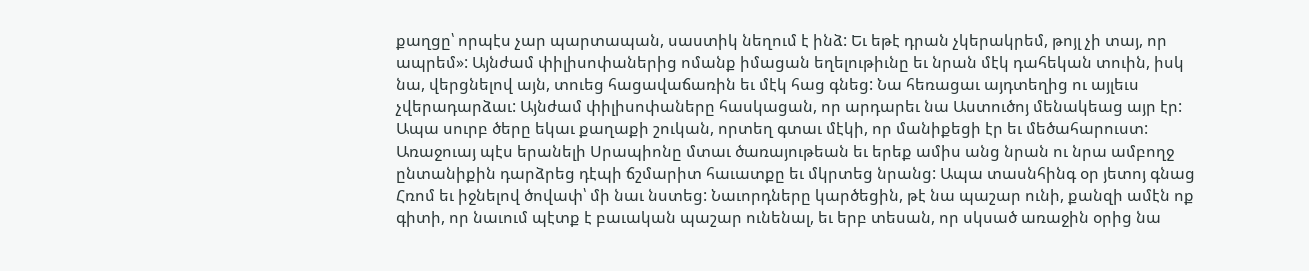քաղցը՝ որպէս չար պարտապան, սաստիկ նեղում է ինձ: Եւ եթէ դրան չկերակրեմ, թոյլ չի տայ, որ ապրեմ»: Այնժամ փիլիսոփաներից ոմանք իմացան եղելութիւնը եւ նրան մէկ դահեկան տուին, իսկ նա, վերցնելով այն, տուեց հացավաճառին եւ մէկ հաց գնեց: Նա հեռացաւ այդտեղից ու այլեւս չվերադարձաւ: Այնժամ փիլիսոփաները հասկացան, որ արդարեւ նա Աստուծոյ մենակեաց այր էր:
Ապա սուրբ ծերը եկաւ քաղաքի շուկան, որտեղ գտաւ մէկի, որ մանիքեցի էր եւ մեծահարուստ: Առաջուայ պէս երանելի Սրապիոնը մտաւ ծառայութեան եւ երեք ամիս անց նրան ու նրա ամբողջ ընտանիքին դարձրեց դէպի ճշմարիտ հաւատքը եւ մկրտեց նրանց: Ապա տասնհինգ օր յետոյ գնաց Հռոմ եւ իջնելով ծովափ՝ մի նաւ նստեց: Նաւորդները կարծեցին, թէ նա պաշար ունի, քանզի ամէն ոք գիտի, որ նաւում պէտք է բաւական պաշար ունենալ, եւ երբ տեսան, որ սկսած առաջին օրից նա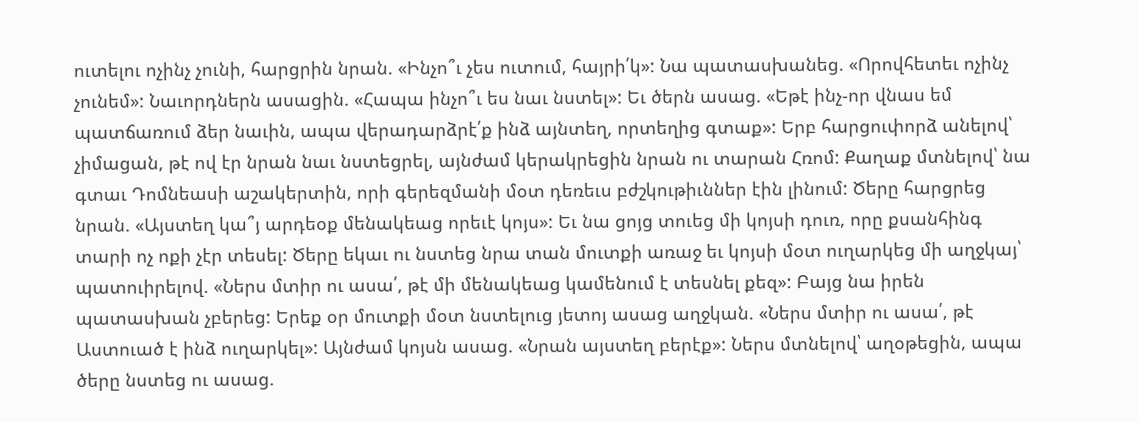ուտելու ոչինչ չունի, հարցրին նրան. «Ինչո՞ւ չես ուտում, հայրի՛կ»: Նա պատասխանեց. «Որովհետեւ ոչինչ չունեմ»: Նաւորդներն ասացին. «Հապա ինչո՞ւ ես նաւ նստել»: Եւ ծերն ասաց. «Եթէ ինչ-որ վնաս եմ պատճառում ձեր նաւին, ապա վերադարձրէ՛ք ինձ այնտեղ, որտեղից գտաք»: Երբ հարցուփորձ անելով՝ չիմացան, թէ ով էր նրան նաւ նստեցրել, այնժամ կերակրեցին նրան ու տարան Հռոմ: Քաղաք մտնելով՝ նա գտաւ Դոմնեասի աշակերտին, որի գերեզմանի մօտ դեռեւս բժշկութիւններ էին լինում: Ծերը հարցրեց նրան. «Այստեղ կա՞յ արդեօք մենակեաց որեւէ կոյս»: Եւ նա ցոյց տուեց մի կոյսի դուռ, որը քսանհինգ տարի ոչ ոքի չէր տեսել: Ծերը եկաւ ու նստեց նրա տան մուտքի առաջ եւ կոյսի մօտ ուղարկեց մի աղջկայ՝ պատուիրելով. «Ներս մտիր ու ասա՛, թէ մի մենակեաց կամենում է տեսնել քեզ»: Բայց նա իրեն պատասխան չբերեց: Երեք օր մուտքի մօտ նստելուց յետոյ ասաց աղջկան. «Ներս մտիր ու ասա՛, թէ Աստուած է ինձ ուղարկել»: Այնժամ կոյսն ասաց. «Նրան այստեղ բերէք»: Ներս մտնելով՝ աղօթեցին, ապա ծերը նստեց ու ասաց.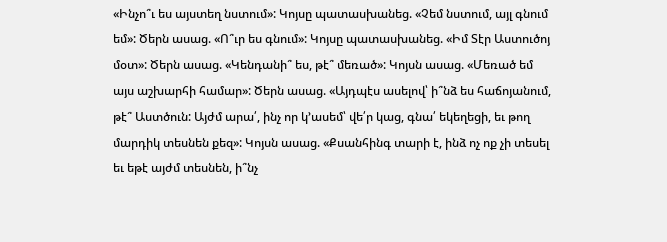«Ինչո՞ւ ես այստեղ նստում»: Կոյսը պատասխանեց. «Չեմ նստում, այլ գնում եմ»: Ծերն ասաց. «Ո՞ւր ես գնում»: Կոյսը պատասխանեց. «Իմ Տէր Աստուծոյ մօտ»: Ծերն ասաց. «Կենդանի՞ ես, թէ՞ մեռած»: Կոյսն ասաց. «Մեռած եմ այս աշխարհի համար»: Ծերն ասաց. «Այդպէս ասելով՝ ի՞նձ ես հաճոյանում, թէ՞ Աստծուն: Այժմ արա՛, ինչ որ կ՚ասեմ՝ վե՛ր կաց, գնա՛ եկեղեցի, եւ թող մարդիկ տեսնեն քեզ»: Կոյսն ասաց. «Քսանհինգ տարի է, ինձ ոչ ոք չի տեսել եւ եթէ այժմ տեսնեն, ի՞նչ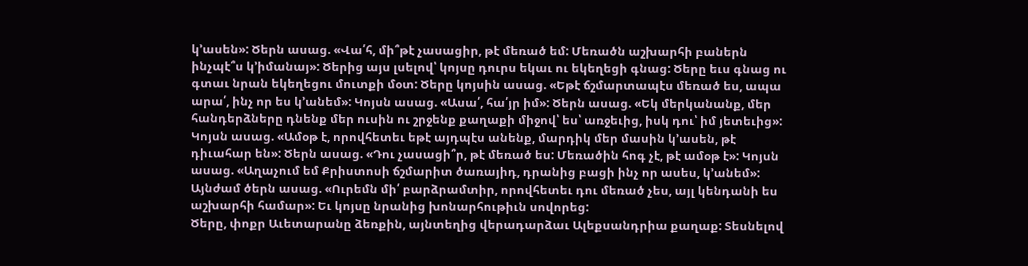կ՚ասեն»: Ծերն ասաց. «Վա՛հ, մի՞թէ չասացիր, թէ մեռած եմ: Մեռածն աշխարհի բաներն ինչպէ՞ս կ՚իմանայ»: Ծերից այս լսելով՝ կոյսը դուրս եկաւ ու եկեղեցի գնաց: Ծերը եւս գնաց ու գտաւ նրան եկեղեցու մուտքի մօտ: Ծերը կոյսին ասաց. «Եթէ ճշմարտապէս մեռած ես, ապա արա՛, ինչ որ ես կ՚անեմ»: Կոյսն ասաց. «Ասա՛, հա՛յր իմ»: Ծերն ասաց. «Եկ մերկանանք, մեր հանդերձները դնենք մեր ուսին ու շրջենք քաղաքի միջով՝ ես՝ առջեւից, իսկ դու՝ իմ յետեւից»: Կոյսն ասաց. «Ամօթ է, որովհետեւ եթէ այդպէս անենք, մարդիկ մեր մասին կ՚ասեն, թէ դիւահար են»: Ծերն ասաց. «Դու չասացի՞ր, թէ մեռած ես: Մեռածին հոգ չէ, թէ ամօթ է»: Կոյսն ասաց. «Աղաչում եմ Քրիստոսի ճշմարիտ ծառայիդ, դրանից բացի ինչ որ ասես, կ՚անեմ»: Այնժամ ծերն ասաց. «Ուրեմն մի՛ բարձրամտիր, որովհետեւ դու մեռած չես, այլ կենդանի ես աշխարհի համար»: Եւ կոյսը նրանից խոնարհութիւն սովորեց:
Ծերը, փոքր Աւետարանը ձեռքին, այնտեղից վերադարձաւ Ալեքսանդրիա քաղաք: Տեսնելով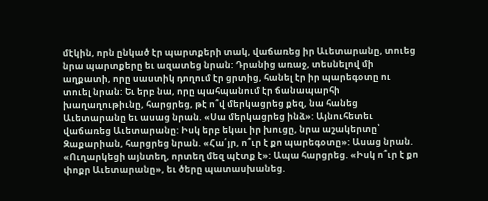մէկին, որն ընկած էր պարտքերի տակ, վաճառեց իր Աւետարանը, տուեց նրա պարտքերը եւ ազատեց նրան: Դրանից առաջ, տեսնելով մի աղքատի, որը սաստիկ դողում էր ցրտից, հանել էր իր պարեգօտը ու տուել նրան: Եւ երբ նա, որը պահպանում էր ճանապարհի խաղաղութիւնը, հարցրեց, թէ ո՞վ մերկացրեց քեզ, նա հանեց Աւետարանը եւ ասաց նրան. «Սա մերկացրեց ինձ»: Այնուհետեւ վաճառեց Աւետարանը: Իսկ երբ եկաւ իր խուցը, նրա աշակերտը՝ Զաքարիան, հարցրեց նրան. «Հա՛յր, ո՞ւր է քո պարեգօտը»: Ասաց նրան. «Ուղարկեցի այնտեղ, որտեղ մեզ պէտք է»: Ապա հարցրեց. «Իսկ ո՞ւր է քո փոքր Աւետարանը», եւ ծերը պատասխանեց.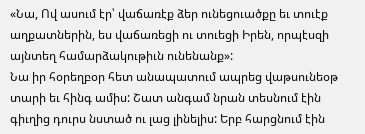«Նա, Ով ասում էր՝ վաճառէք ձեր ունեցուածքը եւ տուէք աղքատներին, ես վաճառեցի ու տուեցի Իրեն, որպէսզի այնտեղ համարձակութիւն ունենանք»:
Նա իր հօրեղբօր հետ անապատում ապրեց վաթսունեօթ տարի եւ հինգ ամիս: Շատ անգամ նրան տեսնում էին գիւղից դուրս նստած ու լաց լինելիս: Երբ հարցնում էին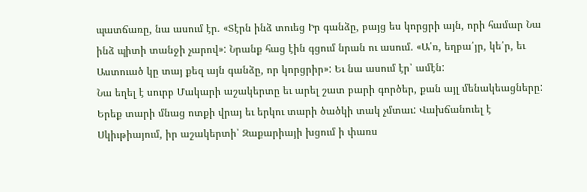պատճառը, նա ասում էր. «Տէրն ինձ տուեց Իր գանձը, բայց ես կորցրի այն, որի համար Նա ինձ պիտի տանջի չարով»: Նրանք հաց էին գցում նրան ու ասում. «Ա՛ռ, եղբա՛յր, կե՛ր, եւ Աստուած կը տայ քեզ այն գանձը, որ կորցրիր»: Եւ նա ասում էր՝ ամէն:
Նա եղել է սուրբ Մակարի աշակերտը եւ արել շատ բարի գործեր, քան այլ մենակեացները: Երեք տարի մնաց ոտքի վրայ եւ երկու տարի ծածկի տակ չմտաւ: Վախճանուել է Սկիւթիայում, իր աշակերտի՝ Զաքարիայի խցում ի փառս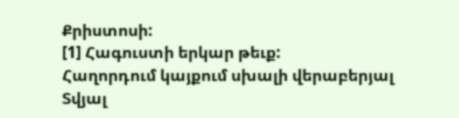Քրիստոսի:
[1] Հագուստի երկար թեւք:
Հաղորդում կայքում սխալի վերաբերյալ
Տվյալ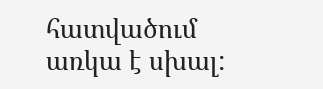հատվածում առկա է սխալ: